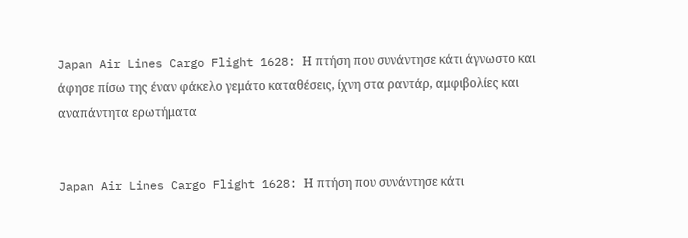Japan Air Lines Cargo Flight 1628: Η πτήση που συνάντησε κάτι άγνωστο και άφησε πίσω της έναν φάκελο γεμάτο καταθέσεις, ίχνη στα ραντάρ, αμφιβολίες και αναπάντητα ερωτήματα


Japan Air Lines Cargo Flight 1628: Η πτήση που συνάντησε κάτι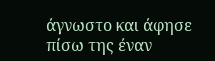άγνωστο και άφησε πίσω της έναν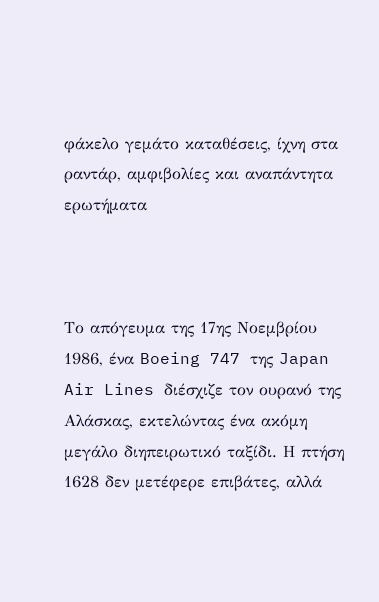φάκελο γεμάτο καταθέσεις, ίχνη στα ραντάρ, αμφιβολίες και αναπάντητα ερωτήματα



Το απόγευμα της 17ης Νοεμβρίου 1986, ένα Boeing 747 της Japan Air Lines διέσχιζε τον ουρανό της Αλάσκας, εκτελώντας ένα ακόμη μεγάλο διηπειρωτικό ταξίδι. Η πτήση 1628 δεν μετέφερε επιβάτες, αλλά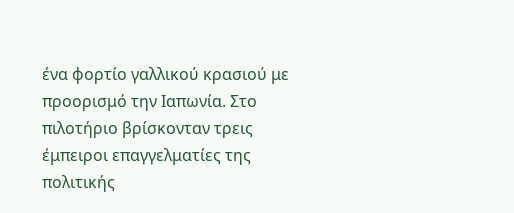ένα φορτίο γαλλικού κρασιού με προορισμό την Ιαπωνία. Στο πιλοτήριο βρίσκονταν τρεις έμπειροι επαγγελματίες της πολιτικής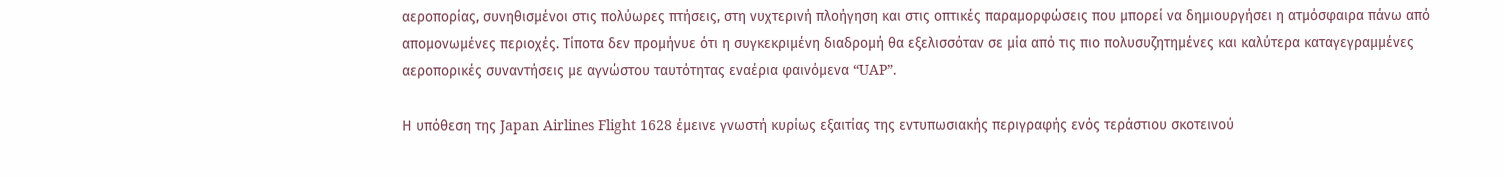αεροπορίας, συνηθισμένοι στις πολύωρες πτήσεις, στη νυχτερινή πλοήγηση και στις οπτικές παραμορφώσεις που μπορεί να δημιουργήσει η ατμόσφαιρα πάνω από απομονωμένες περιοχές. Τίποτα δεν προμήνυε ότι η συγκεκριμένη διαδρομή θα εξελισσόταν σε μία από τις πιο πολυσυζητημένες και καλύτερα καταγεγραμμένες αεροπορικές συναντήσεις με αγνώστου ταυτότητας εναέρια φαινόμενα “UAP”.

Η υπόθεση της Japan Airlines Flight 1628 έμεινε γνωστή κυρίως εξαιτίας της εντυπωσιακής περιγραφής ενός τεράστιου σκοτεινού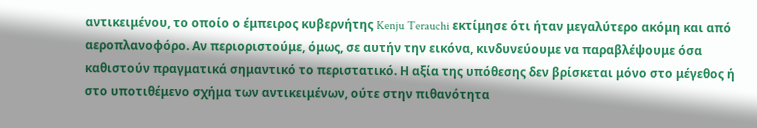αντικειμένου, το οποίο ο έμπειρος κυβερνήτης Kenju Terauchi εκτίμησε ότι ήταν μεγαλύτερο ακόμη και από αεροπλανοφόρο. Αν περιοριστούμε, όμως, σε αυτήν την εικόνα, κινδυνεύουμε να παραβλέψουμε όσα καθιστούν πραγματικά σημαντικό το περιστατικό. Η αξία της υπόθεσης δεν βρίσκεται μόνο στο μέγεθος ή στο υποτιθέμενο σχήμα των αντικειμένων, ούτε στην πιθανότητα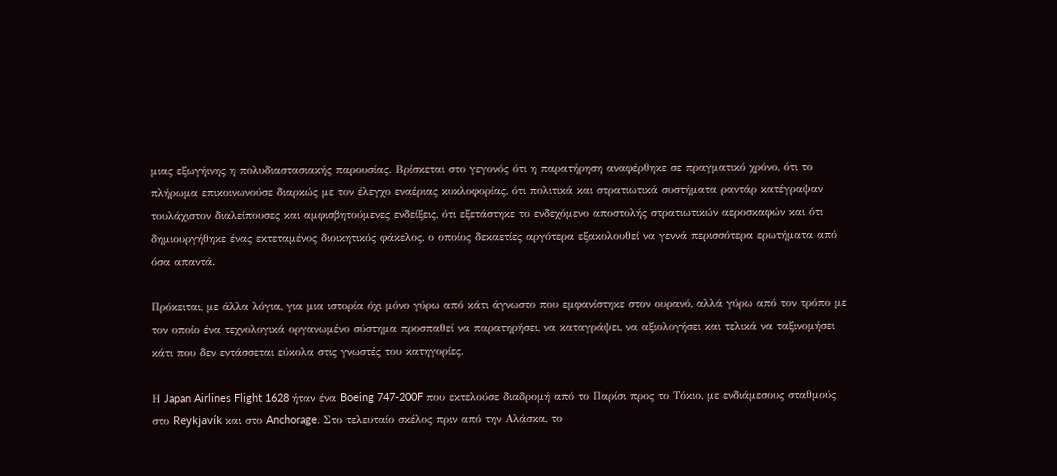μιας εξωγήινης η πολυδιαστασιακής παρουσίας. Βρίσκεται στο γεγονός ότι η παρατήρηση αναφέρθηκε σε πραγματικό χρόνο, ότι το πλήρωμα επικοινωνούσε διαρκώς με τον έλεγχο εναέριας κυκλοφορίας, ότι πολιτικά και στρατιωτικά συστήματα ραντάρ κατέγραψαν τουλάχιστον διαλείπουσες και αμφισβητούμενες ενδείξεις, ότι εξετάστηκε το ενδεχόμενο αποστολής στρατιωτικών αεροσκαφών και ότι δημιουργήθηκε ένας εκτεταμένος διοικητικός φάκελος, ο οποίος δεκαετίες αργότερα εξακολουθεί να γεννά περισσότερα ερωτήματα από όσα απαντά.

Πρόκειται, με άλλα λόγια, για μια ιστορία όχι μόνο γύρω από κάτι άγνωστο που εμφανίστηκε στον ουρανό, αλλά γύρω από τον τρόπο με τον οποίο ένα τεχνολογικά οργανωμένο σύστημα προσπαθεί να παρατηρήσει, να καταγράψει, να αξιολογήσει και τελικά να ταξινομήσει κάτι που δεν εντάσσεται εύκολα στις γνωστές του κατηγορίες.

Η Japan Airlines Flight 1628 ήταν ένα Boeing 747-200F που εκτελούσε διαδρομή από το Παρίσι προς το Τόκιο, με ενδιάμεσους σταθμούς στο Reykjavík και στο Anchorage. Στο τελευταίο σκέλος πριν από την Αλάσκα, το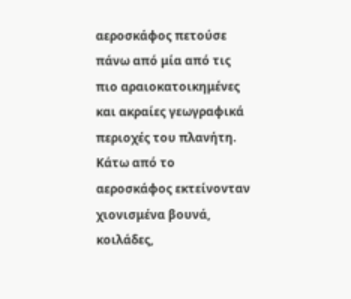αεροσκάφος πετούσε πάνω από μία από τις πιο αραιοκατοικημένες και ακραίες γεωγραφικά περιοχές του πλανήτη. Κάτω από το αεροσκάφος εκτείνονταν χιονισμένα βουνά, κοιλάδες,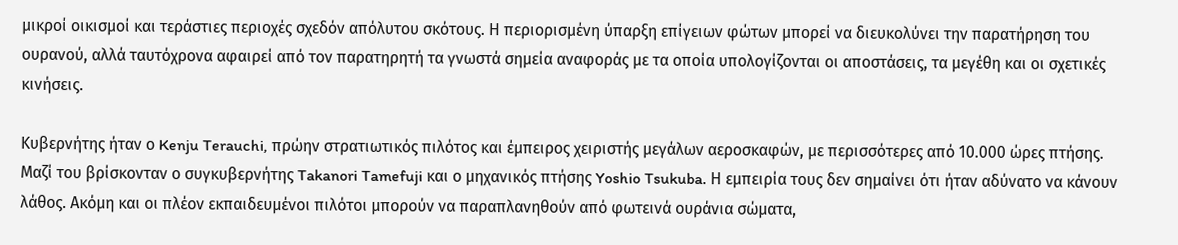μικροί οικισμοί και τεράστιες περιοχές σχεδόν απόλυτου σκότους. Η περιορισμένη ύπαρξη επίγειων φώτων μπορεί να διευκολύνει την παρατήρηση του ουρανού, αλλά ταυτόχρονα αφαιρεί από τον παρατηρητή τα γνωστά σημεία αναφοράς με τα οποία υπολογίζονται οι αποστάσεις, τα μεγέθη και οι σχετικές κινήσεις.

Κυβερνήτης ήταν ο Kenju Terauchi, πρώην στρατιωτικός πιλότος και έμπειρος χειριστής μεγάλων αεροσκαφών, με περισσότερες από 10.000 ώρες πτήσης. Μαζί του βρίσκονταν ο συγκυβερνήτης Takanori Tamefuji και ο μηχανικός πτήσης Yoshio Tsukuba. Η εμπειρία τους δεν σημαίνει ότι ήταν αδύνατο να κάνουν λάθος. Ακόμη και οι πλέον εκπαιδευμένοι πιλότοι μπορούν να παραπλανηθούν από φωτεινά ουράνια σώματα,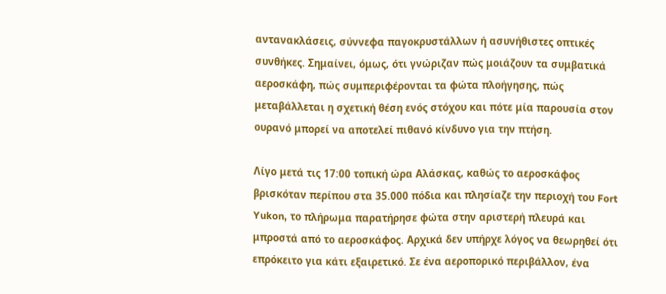αντανακλάσεις, σύννεφα παγοκρυστάλλων ή ασυνήθιστες οπτικές συνθήκες. Σημαίνει, όμως, ότι γνώριζαν πώς μοιάζουν τα συμβατικά αεροσκάφη, πώς συμπεριφέρονται τα φώτα πλοήγησης, πώς μεταβάλλεται η σχετική θέση ενός στόχου και πότε μία παρουσία στον ουρανό μπορεί να αποτελεί πιθανό κίνδυνο για την πτήση.

Λίγο μετά τις 17:00 τοπική ώρα Αλάσκας, καθώς το αεροσκάφος βρισκόταν περίπου στα 35.000 πόδια και πλησίαζε την περιοχή του Fort Yukon, το πλήρωμα παρατήρησε φώτα στην αριστερή πλευρά και μπροστά από το αεροσκάφος. Αρχικά δεν υπήρχε λόγος να θεωρηθεί ότι επρόκειτο για κάτι εξαιρετικό. Σε ένα αεροπορικό περιβάλλον, ένα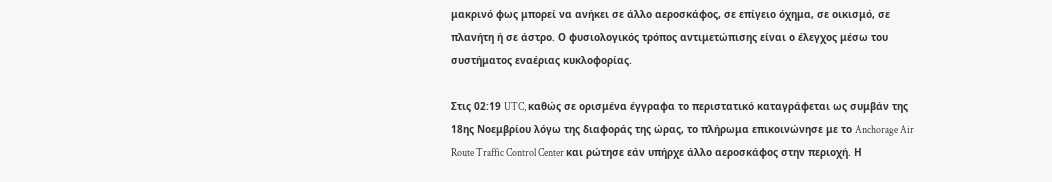μακρινό φως μπορεί να ανήκει σε άλλο αεροσκάφος, σε επίγειο όχημα, σε οικισμό, σε πλανήτη ή σε άστρο. Ο φυσιολογικός τρόπος αντιμετώπισης είναι ο έλεγχος μέσω του συστήματος εναέριας κυκλοφορίας.

Στις 02:19 UTC, καθώς σε ορισμένα έγγραφα το περιστατικό καταγράφεται ως συμβάν της 18ης Νοεμβρίου λόγω της διαφοράς της ώρας, το πλήρωμα επικοινώνησε με το Anchorage Air Route Traffic Control Center και ρώτησε εάν υπήρχε άλλο αεροσκάφος στην περιοχή. Η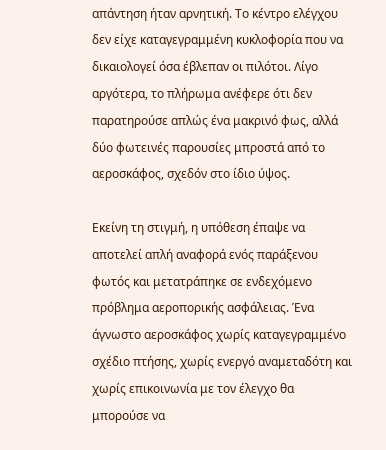απάντηση ήταν αρνητική. Το κέντρο ελέγχου δεν είχε καταγεγραμμένη κυκλοφορία που να δικαιολογεί όσα έβλεπαν οι πιλότοι. Λίγο αργότερα, το πλήρωμα ανέφερε ότι δεν παρατηρούσε απλώς ένα μακρινό φως, αλλά δύο φωτεινές παρουσίες μπροστά από το αεροσκάφος, σχεδόν στο ίδιο ύψος.

Εκείνη τη στιγμή, η υπόθεση έπαψε να αποτελεί απλή αναφορά ενός παράξενου φωτός και μετατράπηκε σε ενδεχόμενο πρόβλημα αεροπορικής ασφάλειας. Ένα άγνωστο αεροσκάφος χωρίς καταγεγραμμένο σχέδιο πτήσης, χωρίς ενεργό αναμεταδότη και χωρίς επικοινωνία με τον έλεγχο θα μπορούσε να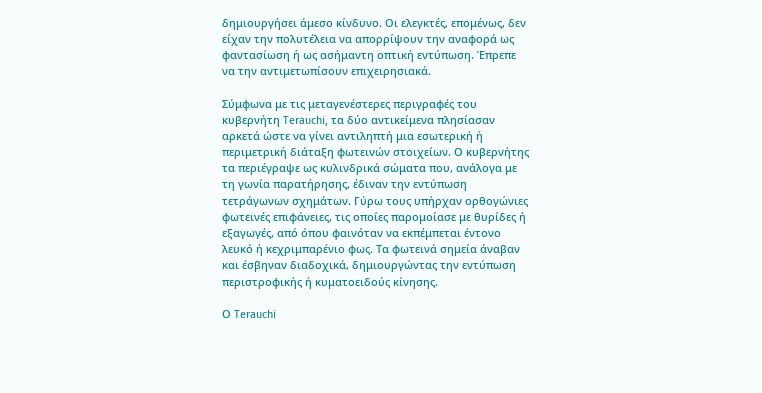δημιουργήσει άμεσο κίνδυνο. Οι ελεγκτές, επομένως, δεν είχαν την πολυτέλεια να απορρίψουν την αναφορά ως φαντασίωση ή ως ασήμαντη οπτική εντύπωση. Έπρεπε να την αντιμετωπίσουν επιχειρησιακά.

Σύμφωνα με τις μεταγενέστερες περιγραφές του κυβερνήτη Terauchi, τα δύο αντικείμενα πλησίασαν αρκετά ώστε να γίνει αντιληπτή μια εσωτερική ή περιμετρική διάταξη φωτεινών στοιχείων. Ο κυβερνήτης τα περιέγραψε ως κυλινδρικά σώματα που, ανάλογα με τη γωνία παρατήρησης, έδιναν την εντύπωση τετράγωνων σχημάτων. Γύρω τους υπήρχαν ορθογώνιες φωτεινές επιφάνειες, τις οποίες παρομοίασε με θυρίδες ή εξαγωγές, από όπου φαινόταν να εκπέμπεται έντονο λευκό ή κεχριμπαρένιο φως. Τα φωτεινά σημεία άναβαν και έσβηναν διαδοχικά, δημιουργώντας την εντύπωση περιστροφικής ή κυματοειδούς κίνησης.

Ο Terauchi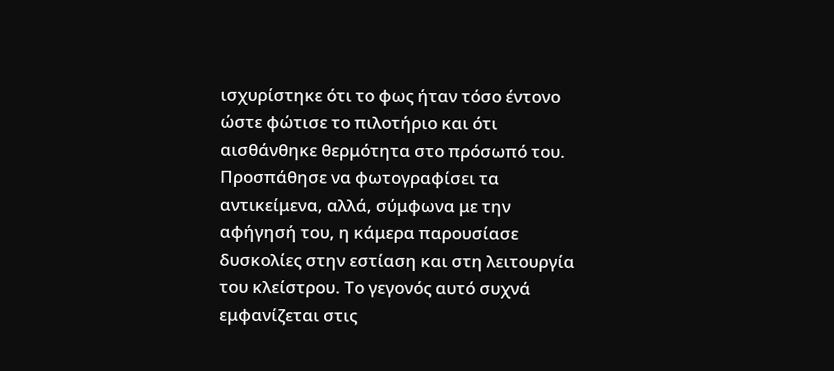ισχυρίστηκε ότι το φως ήταν τόσο έντονο ώστε φώτισε το πιλοτήριο και ότι αισθάνθηκε θερμότητα στο πρόσωπό του. Προσπάθησε να φωτογραφίσει τα αντικείμενα, αλλά, σύμφωνα με την αφήγησή του, η κάμερα παρουσίασε δυσκολίες στην εστίαση και στη λειτουργία του κλείστρου. Το γεγονός αυτό συχνά εμφανίζεται στις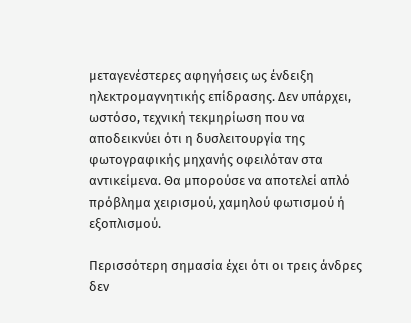μεταγενέστερες αφηγήσεις ως ένδειξη ηλεκτρομαγνητικής επίδρασης. Δεν υπάρχει, ωστόσο, τεχνική τεκμηρίωση που να αποδεικνύει ότι η δυσλειτουργία της φωτογραφικής μηχανής οφειλόταν στα αντικείμενα. Θα μπορούσε να αποτελεί απλό πρόβλημα χειρισμού, χαμηλού φωτισμού ή εξοπλισμού.

Περισσότερη σημασία έχει ότι οι τρεις άνδρες δεν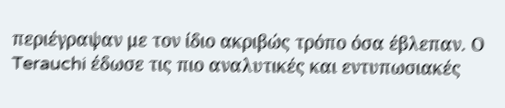περιέγραψαν με τον ίδιο ακριβώς τρόπο όσα έβλεπαν. Ο Terauchi έδωσε τις πιο αναλυτικές και εντυπωσιακές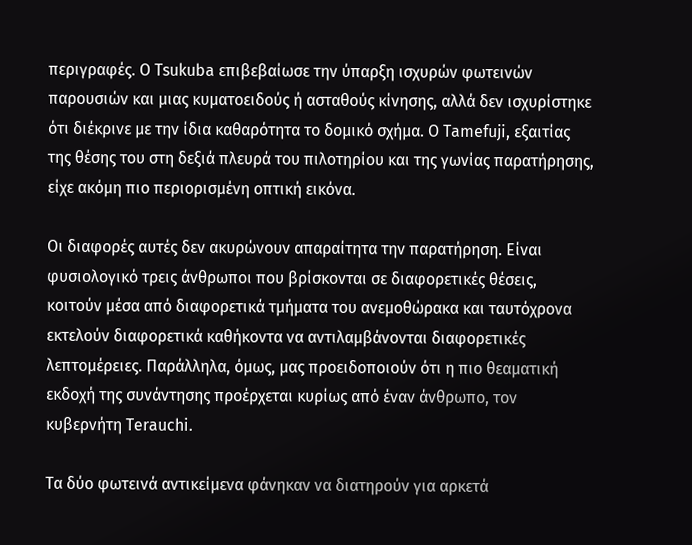περιγραφές. Ο Tsukuba επιβεβαίωσε την ύπαρξη ισχυρών φωτεινών παρουσιών και μιας κυματοειδούς ή ασταθούς κίνησης, αλλά δεν ισχυρίστηκε ότι διέκρινε με την ίδια καθαρότητα το δομικό σχήμα. Ο Tamefuji, εξαιτίας της θέσης του στη δεξιά πλευρά του πιλοτηρίου και της γωνίας παρατήρησης, είχε ακόμη πιο περιορισμένη οπτική εικόνα.

Οι διαφορές αυτές δεν ακυρώνουν απαραίτητα την παρατήρηση. Είναι φυσιολογικό τρεις άνθρωποι που βρίσκονται σε διαφορετικές θέσεις, κοιτούν μέσα από διαφορετικά τμήματα του ανεμοθώρακα και ταυτόχρονα εκτελούν διαφορετικά καθήκοντα να αντιλαμβάνονται διαφορετικές λεπτομέρειες. Παράλληλα, όμως, μας προειδοποιούν ότι η πιο θεαματική εκδοχή της συνάντησης προέρχεται κυρίως από έναν άνθρωπο, τον κυβερνήτη Terauchi.

Τα δύο φωτεινά αντικείμενα φάνηκαν να διατηρούν για αρκετά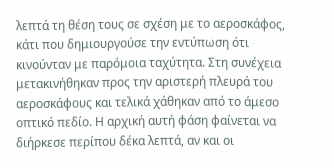λεπτά τη θέση τους σε σχέση με το αεροσκάφος, κάτι που δημιουργούσε την εντύπωση ότι κινούνταν με παρόμοια ταχύτητα. Στη συνέχεια μετακινήθηκαν προς την αριστερή πλευρά του αεροσκάφους και τελικά χάθηκαν από το άμεσο οπτικό πεδίο. Η αρχική αυτή φάση φαίνεται να διήρκεσε περίπου δέκα λεπτά, αν και οι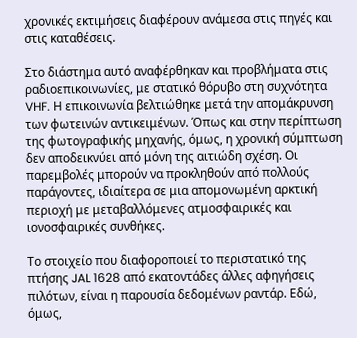χρονικές εκτιμήσεις διαφέρουν ανάμεσα στις πηγές και στις καταθέσεις.

Στο διάστημα αυτό αναφέρθηκαν και προβλήματα στις ραδιοεπικοινωνίες, με στατικό θόρυβο στη συχνότητα VHF. Η επικοινωνία βελτιώθηκε μετά την απομάκρυνση των φωτεινών αντικειμένων. Όπως και στην περίπτωση της φωτογραφικής μηχανής, όμως, η χρονική σύμπτωση δεν αποδεικνύει από μόνη της αιτιώδη σχέση. Οι παρεμβολές μπορούν να προκληθούν από πολλούς παράγοντες, ιδιαίτερα σε μια απομονωμένη αρκτική περιοχή με μεταβαλλόμενες ατμοσφαιρικές και ιονοσφαιρικές συνθήκες.

Το στοιχείο που διαφοροποιεί το περιστατικό της πτήσης JAL 1628 από εκατοντάδες άλλες αφηγήσεις πιλότων, είναι η παρουσία δεδομένων ραντάρ. Εδώ, όμως,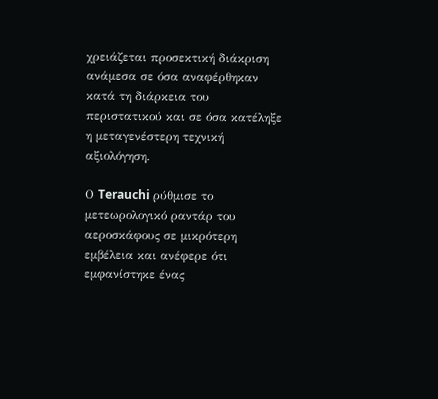χρειάζεται προσεκτική διάκριση ανάμεσα σε όσα αναφέρθηκαν κατά τη διάρκεια του περιστατικού και σε όσα κατέληξε η μεταγενέστερη τεχνική αξιολόγηση.

Ο Terauchi ρύθμισε το μετεωρολογικό ραντάρ του αεροσκάφους σε μικρότερη εμβέλεια και ανέφερε ότι εμφανίστηκε ένας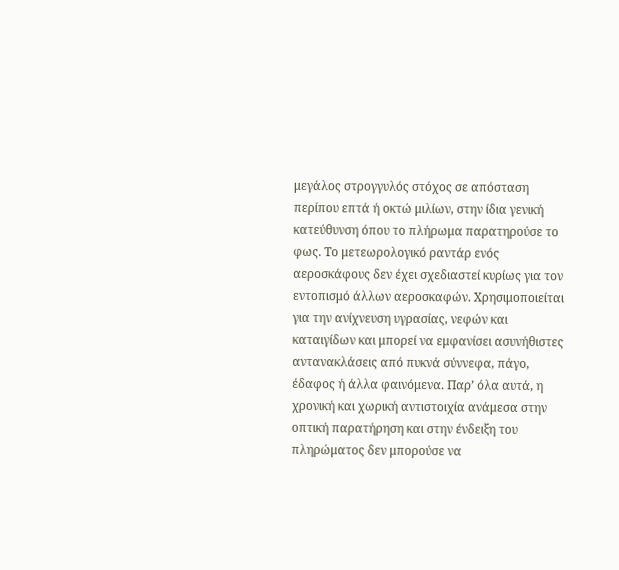μεγάλος στρογγυλός στόχος σε απόσταση περίπου επτά ή οκτώ μιλίων, στην ίδια γενική κατεύθυνση όπου το πλήρωμα παρατηρούσε το φως. Το μετεωρολογικό ραντάρ ενός αεροσκάφους δεν έχει σχεδιαστεί κυρίως για τον εντοπισμό άλλων αεροσκαφών. Χρησιμοποιείται για την ανίχνευση υγρασίας, νεφών και καταιγίδων και μπορεί να εμφανίσει ασυνήθιστες αντανακλάσεις από πυκνά σύννεφα, πάγο, έδαφος ή άλλα φαινόμενα. Παρ’ όλα αυτά, η χρονική και χωρική αντιστοιχία ανάμεσα στην οπτική παρατήρηση και στην ένδειξη του πληρώματος δεν μπορούσε να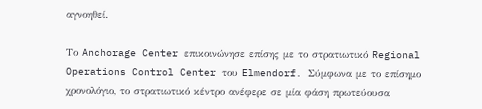αγνοηθεί.

Το Anchorage Center επικοινώνησε επίσης με το στρατιωτικό Regional Operations Control Center του Elmendorf. Σύμφωνα με το επίσημο χρονολόγιο, το στρατιωτικό κέντρο ανέφερε σε μία φάση πρωτεύουσα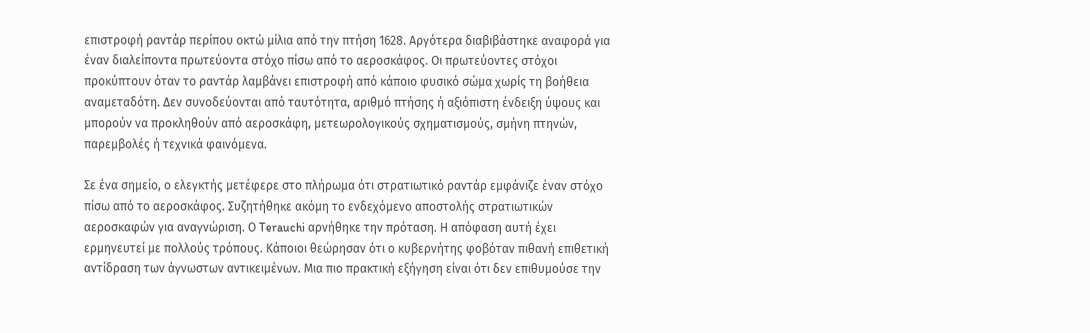επιστροφή ραντάρ περίπου οκτώ μίλια από την πτήση 1628. Αργότερα διαβιβάστηκε αναφορά για έναν διαλείποντα πρωτεύοντα στόχο πίσω από το αεροσκάφος. Οι πρωτεύοντες στόχοι προκύπτουν όταν το ραντάρ λαμβάνει επιστροφή από κάποιο φυσικό σώμα χωρίς τη βοήθεια αναμεταδότη. Δεν συνοδεύονται από ταυτότητα, αριθμό πτήσης ή αξιόπιστη ένδειξη ύψους και μπορούν να προκληθούν από αεροσκάφη, μετεωρολογικούς σχηματισμούς, σμήνη πτηνών, παρεμβολές ή τεχνικά φαινόμενα.

Σε ένα σημείο, ο ελεγκτής μετέφερε στο πλήρωμα ότι στρατιωτικό ραντάρ εμφάνιζε έναν στόχο πίσω από το αεροσκάφος. Συζητήθηκε ακόμη το ενδεχόμενο αποστολής στρατιωτικών αεροσκαφών για αναγνώριση. Ο Terauchi αρνήθηκε την πρόταση. Η απόφαση αυτή έχει ερμηνευτεί με πολλούς τρόπους. Κάποιοι θεώρησαν ότι ο κυβερνήτης φοβόταν πιθανή επιθετική αντίδραση των άγνωστων αντικειμένων. Μια πιο πρακτική εξήγηση είναι ότι δεν επιθυμούσε την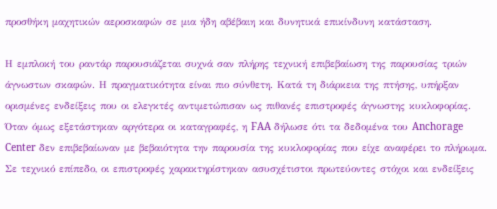προσθήκη μαχητικών αεροσκαφών σε μια ήδη αβέβαιη και δυνητικά επικίνδυνη κατάσταση.

Η εμπλοκή του ραντάρ παρουσιάζεται συχνά σαν πλήρης τεχνική επιβεβαίωση της παρουσίας τριών άγνωστων σκαφών. Η πραγματικότητα είναι πιο σύνθετη. Κατά τη διάρκεια της πτήσης, υπήρξαν ορισμένες ενδείξεις που οι ελεγκτές αντιμετώπισαν ως πιθανές επιστροφές άγνωστης κυκλοφορίας. Όταν όμως εξετάστηκαν αργότερα οι καταγραφές, η FAA δήλωσε ότι τα δεδομένα του Anchorage Center δεν επιβεβαίωναν με βεβαιότητα την παρουσία της κυκλοφορίας που είχε αναφέρει το πλήρωμα. Σε τεχνικό επίπεδο, οι επιστροφές χαρακτηρίστηκαν ασυσχέτιστοι πρωτεύοντες στόχοι και ενδείξεις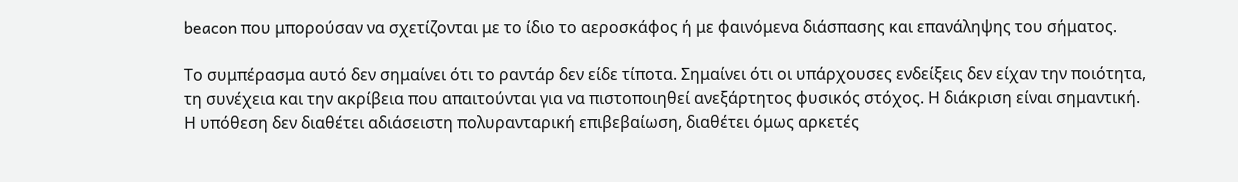beacon που μπορούσαν να σχετίζονται με το ίδιο το αεροσκάφος ή με φαινόμενα διάσπασης και επανάληψης του σήματος.

Το συμπέρασμα αυτό δεν σημαίνει ότι το ραντάρ δεν είδε τίποτα. Σημαίνει ότι οι υπάρχουσες ενδείξεις δεν είχαν την ποιότητα, τη συνέχεια και την ακρίβεια που απαιτούνται για να πιστοποιηθεί ανεξάρτητος φυσικός στόχος. Η διάκριση είναι σημαντική. Η υπόθεση δεν διαθέτει αδιάσειστη πολυρανταρική επιβεβαίωση, διαθέτει όμως αρκετές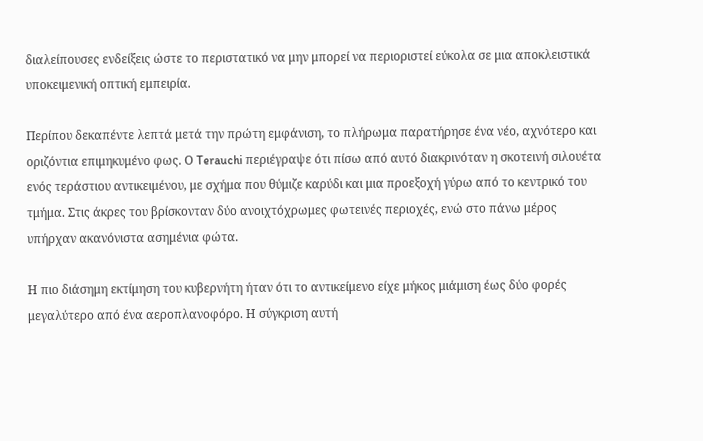διαλείπουσες ενδείξεις ώστε το περιστατικό να μην μπορεί να περιοριστεί εύκολα σε μια αποκλειστικά υποκειμενική οπτική εμπειρία.

Περίπου δεκαπέντε λεπτά μετά την πρώτη εμφάνιση, το πλήρωμα παρατήρησε ένα νέο, αχνότερο και οριζόντια επιμηκυμένο φως. Ο Terauchi περιέγραψε ότι πίσω από αυτό διακρινόταν η σκοτεινή σιλουέτα ενός τεράστιου αντικειμένου, με σχήμα που θύμιζε καρύδι και μια προεξοχή γύρω από το κεντρικό του τμήμα. Στις άκρες του βρίσκονταν δύο ανοιχτόχρωμες φωτεινές περιοχές, ενώ στο πάνω μέρος υπήρχαν ακανόνιστα ασημένια φώτα.

Η πιο διάσημη εκτίμηση του κυβερνήτη ήταν ότι το αντικείμενο είχε μήκος μιάμιση έως δύο φορές μεγαλύτερο από ένα αεροπλανοφόρο. Η σύγκριση αυτή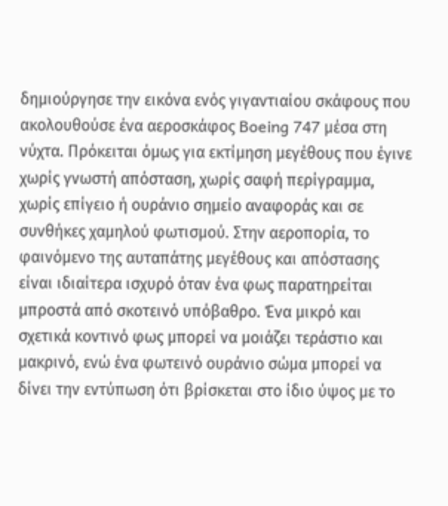δημιούργησε την εικόνα ενός γιγαντιαίου σκάφους που ακολουθούσε ένα αεροσκάφος Boeing 747 μέσα στη νύχτα. Πρόκειται όμως για εκτίμηση μεγέθους που έγινε χωρίς γνωστή απόσταση, χωρίς σαφή περίγραμμα, χωρίς επίγειο ή ουράνιο σημείο αναφοράς και σε συνθήκες χαμηλού φωτισμού. Στην αεροπορία, το φαινόμενο της αυταπάτης μεγέθους και απόστασης είναι ιδιαίτερα ισχυρό όταν ένα φως παρατηρείται μπροστά από σκοτεινό υπόβαθρο. Ένα μικρό και σχετικά κοντινό φως μπορεί να μοιάζει τεράστιο και μακρινό, ενώ ένα φωτεινό ουράνιο σώμα μπορεί να δίνει την εντύπωση ότι βρίσκεται στο ίδιο ύψος με το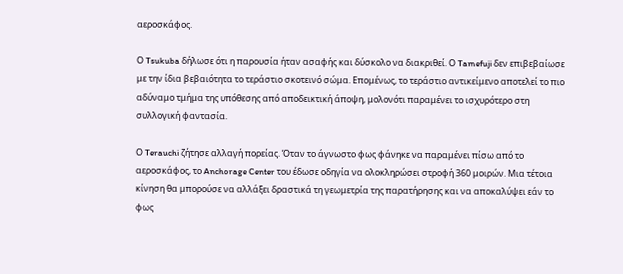αεροσκάφος.

Ο Tsukuba δήλωσε ότι η παρουσία ήταν ασαφής και δύσκολο να διακριθεί. Ο Tamefuji δεν επιβεβαίωσε με την ίδια βεβαιότητα το τεράστιο σκοτεινό σώμα. Επομένως, το τεράστιο αντικείμενο αποτελεί το πιο αδύναμο τμήμα της υπόθεσης από αποδεικτική άποψη, μολονότι παραμένει το ισχυρότερο στη συλλογική φαντασία.

Ο Terauchi ζήτησε αλλαγή πορείας. Όταν το άγνωστο φως φάνηκε να παραμένει πίσω από το αεροσκάφος, το Anchorage Center του έδωσε οδηγία να ολοκληρώσει στροφή 360 μοιρών. Μια τέτοια κίνηση θα μπορούσε να αλλάξει δραστικά τη γεωμετρία της παρατήρησης και να αποκαλύψει εάν το φως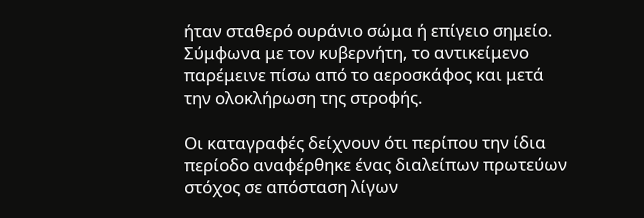ήταν σταθερό ουράνιο σώμα ή επίγειο σημείο. Σύμφωνα με τον κυβερνήτη, το αντικείμενο παρέμεινε πίσω από το αεροσκάφος και μετά την ολοκλήρωση της στροφής.

Οι καταγραφές δείχνουν ότι περίπου την ίδια περίοδο αναφέρθηκε ένας διαλείπων πρωτεύων στόχος σε απόσταση λίγων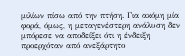μιλίων πίσω από την πτήση. Για ακόμη μία φορά, όμως, η μεταγενέστερη ανάλυση δεν μπόρεσε να αποδείξει ότι η ένδειξη προερχόταν από ανεξάρτητο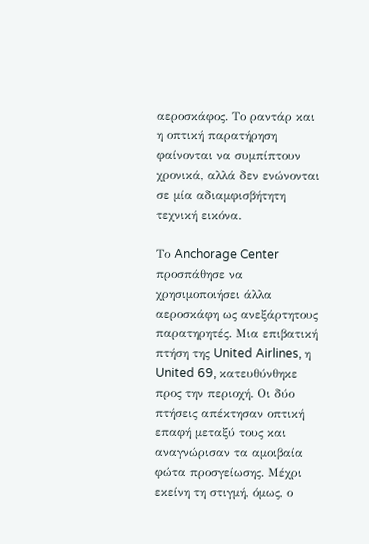αεροσκάφος. Το ραντάρ και η οπτική παρατήρηση φαίνονται να συμπίπτουν χρονικά, αλλά δεν ενώνονται σε μία αδιαμφισβήτητη τεχνική εικόνα.

Το Anchorage Center προσπάθησε να χρησιμοποιήσει άλλα αεροσκάφη ως ανεξάρτητους παρατηρητές. Μια επιβατική πτήση της United Airlines, η United 69, κατευθύνθηκε προς την περιοχή. Οι δύο πτήσεις απέκτησαν οπτική επαφή μεταξύ τους και αναγνώρισαν τα αμοιβαία φώτα προσγείωσης. Μέχρι εκείνη τη στιγμή, όμως, ο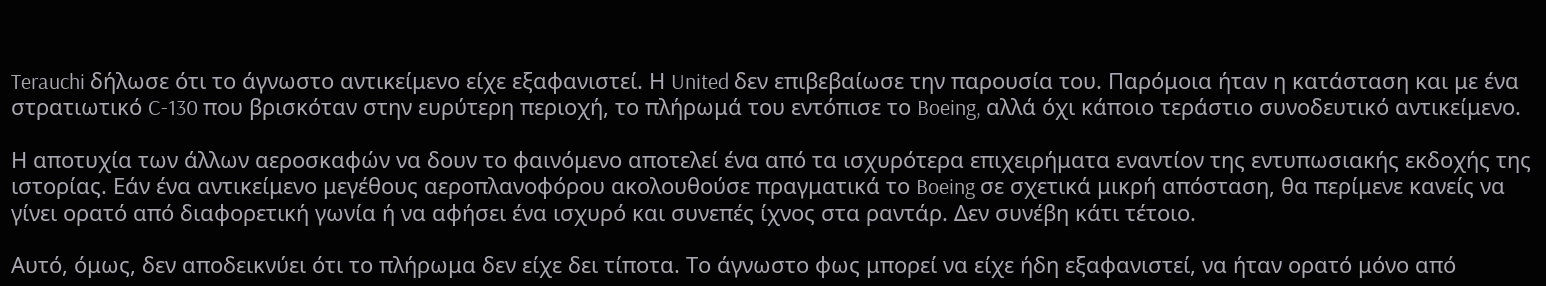Terauchi δήλωσε ότι το άγνωστο αντικείμενο είχε εξαφανιστεί. Η United δεν επιβεβαίωσε την παρουσία του. Παρόμοια ήταν η κατάσταση και με ένα στρατιωτικό C-130 που βρισκόταν στην ευρύτερη περιοχή, το πλήρωμά του εντόπισε το Boeing, αλλά όχι κάποιο τεράστιο συνοδευτικό αντικείμενο.

Η αποτυχία των άλλων αεροσκαφών να δουν το φαινόμενο αποτελεί ένα από τα ισχυρότερα επιχειρήματα εναντίον της εντυπωσιακής εκδοχής της ιστορίας. Εάν ένα αντικείμενο μεγέθους αεροπλανοφόρου ακολουθούσε πραγματικά το Boeing σε σχετικά μικρή απόσταση, θα περίμενε κανείς να γίνει ορατό από διαφορετική γωνία ή να αφήσει ένα ισχυρό και συνεπές ίχνος στα ραντάρ. Δεν συνέβη κάτι τέτοιο.

Αυτό, όμως, δεν αποδεικνύει ότι το πλήρωμα δεν είχε δει τίποτα. Το άγνωστο φως μπορεί να είχε ήδη εξαφανιστεί, να ήταν ορατό μόνο από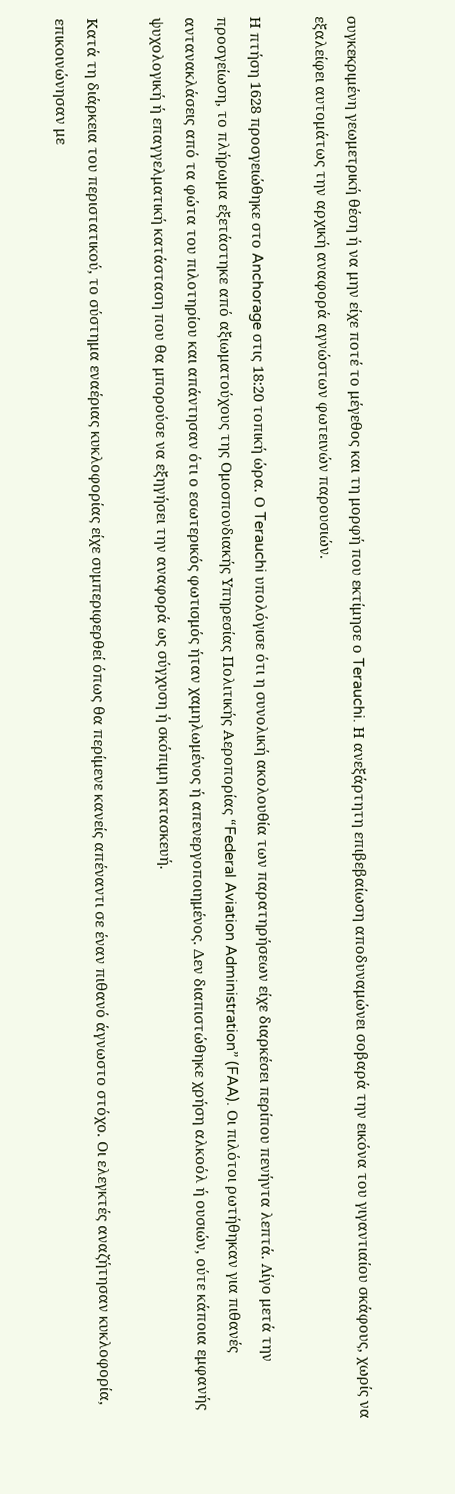συγκεκριμένη γεωμετρική θέση ή να μην είχε ποτέ το μέγεθος και τη μορφή που εκτίμησε ο Terauchi. Η ανεξάρτητη επιβεβαίωση αποδυναμώνει σοβαρά την εικόνα του γιγαντιαίου σκάφους, χωρίς να εξαλείφει αυτομάτως την αρχική αναφορά αγνώστων φωτεινών παρουσιών.

Η πτήση 1628 προσγειώθηκε στο Anchorage στις 18:20 τοπική ώρα. Ο Terauchi υπολόγισε ότι η συνολική ακολουθία των παρατηρήσεων είχε διαρκέσει περίπου πενήντα λεπτά. Λίγο μετά την προσγείωση, το πλήρωμα εξετάστηκε από αξιωματούχους της Ομοσπονδιακής Υπηρεσίας Πολιτικής Αεροπορίας “Federal Aviation Administration” (FAA). Οι πιλότοι ρωτήθηκαν για πιθανές αντανακλάσεις από τα φώτα του πιλοτηρίου και απάντησαν ότι ο εσωτερικός φωτισμός ήταν χαμηλωμένος ή απενεργοποιημένος. Δεν διαπιστώθηκε χρήση αλκοόλ ή ουσιών, ούτε κάποια εμφανής ψυχολογική ή επαγγελματική κατάσταση που θα μπορούσε να εξηγήσει την αναφορά ως σύγχυση ή σκόπιμη κατασκευή.

Κατά τη διάρκεια του περιστατικού, το σύστημα εναέριας κυκλοφορίας είχε συμπεριφερθεί όπως θα περίμενε κανείς απέναντι σε έναν πιθανό άγνωστο στόχο. Οι ελεγκτές αναζήτησαν κυκλοφορία, επικοινώνησαν με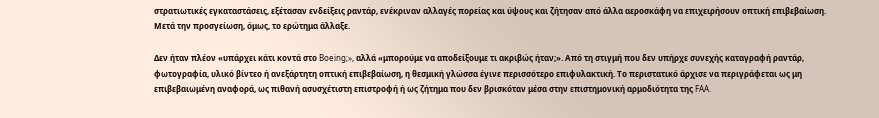στρατιωτικές εγκαταστάσεις, εξέτασαν ενδείξεις ραντάρ, ενέκριναν αλλαγές πορείας και ύψους και ζήτησαν από άλλα αεροσκάφη να επιχειρήσουν οπτική επιβεβαίωση. Μετά την προσγείωση, όμως, το ερώτημα άλλαξε.

Δεν ήταν πλέον «υπάρχει κάτι κοντά στο Boeing;», αλλά «μπορούμε να αποδείξουμε τι ακριβώς ήταν;». Από τη στιγμή που δεν υπήρχε συνεχής καταγραφή ραντάρ, φωτογραφία, υλικό βίντεο ή ανεξάρτητη οπτική επιβεβαίωση, η θεσμική γλώσσα έγινε περισσότερο επιφυλακτική. Το περιστατικό άρχισε να περιγράφεται ως μη επιβεβαιωμένη αναφορά, ως πιθανή ασυσχέτιστη επιστροφή ή ως ζήτημα που δεν βρισκόταν μέσα στην επιστημονική αρμοδιότητα της FAA.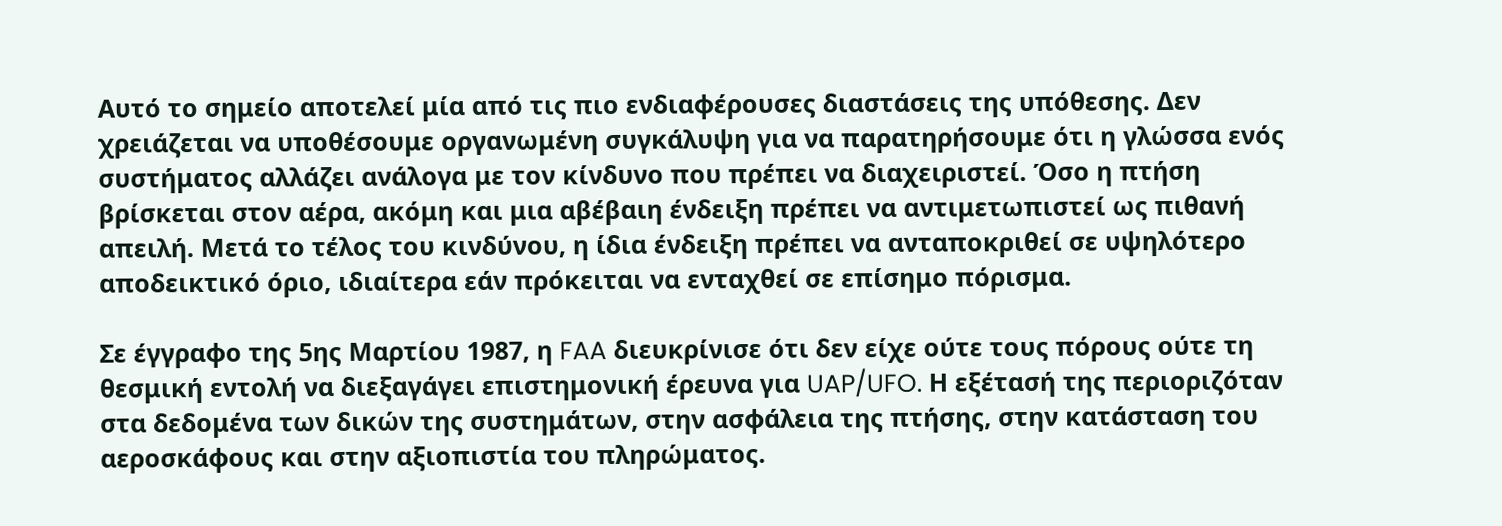Αυτό το σημείο αποτελεί μία από τις πιο ενδιαφέρουσες διαστάσεις της υπόθεσης. Δεν χρειάζεται να υποθέσουμε οργανωμένη συγκάλυψη για να παρατηρήσουμε ότι η γλώσσα ενός συστήματος αλλάζει ανάλογα με τον κίνδυνο που πρέπει να διαχειριστεί. Όσο η πτήση βρίσκεται στον αέρα, ακόμη και μια αβέβαιη ένδειξη πρέπει να αντιμετωπιστεί ως πιθανή απειλή. Μετά το τέλος του κινδύνου, η ίδια ένδειξη πρέπει να ανταποκριθεί σε υψηλότερο αποδεικτικό όριο, ιδιαίτερα εάν πρόκειται να ενταχθεί σε επίσημο πόρισμα.

Σε έγγραφο της 5ης Μαρτίου 1987, η FAA διευκρίνισε ότι δεν είχε ούτε τους πόρους ούτε τη θεσμική εντολή να διεξαγάγει επιστημονική έρευνα για UAP/UFO. Η εξέτασή της περιοριζόταν στα δεδομένα των δικών της συστημάτων, στην ασφάλεια της πτήσης, στην κατάσταση του αεροσκάφους και στην αξιοπιστία του πληρώματος.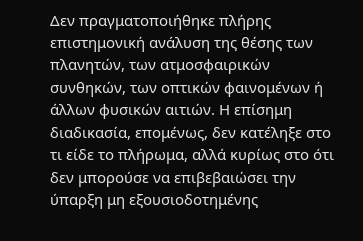Δεν πραγματοποιήθηκε πλήρης επιστημονική ανάλυση της θέσης των πλανητών, των ατμοσφαιρικών συνθηκών, των οπτικών φαινομένων ή άλλων φυσικών αιτιών. Η επίσημη διαδικασία, επομένως, δεν κατέληξε στο τι είδε το πλήρωμα, αλλά κυρίως στο ότι δεν μπορούσε να επιβεβαιώσει την ύπαρξη μη εξουσιοδοτημένης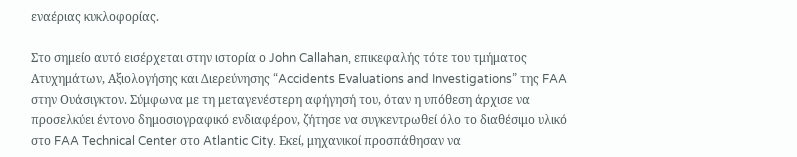εναέριας κυκλοφορίας.

Στο σημείο αυτό εισέρχεται στην ιστορία ο John Callahan, επικεφαλής τότε του τμήματος Ατυχημάτων, Αξιολογήσης και Διερεύνησης “Accidents Evaluations and Investigations” της FAA στην Ουάσιγκτον. Σύμφωνα με τη μεταγενέστερη αφήγησή του, όταν η υπόθεση άρχισε να προσελκύει έντονο δημοσιογραφικό ενδιαφέρον, ζήτησε να συγκεντρωθεί όλο το διαθέσιμο υλικό στο FAA Technical Center στο Atlantic City. Εκεί, μηχανικοί προσπάθησαν να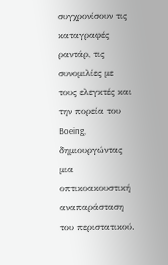συγχρονίσουν τις καταγραφές ραντάρ, τις συνομιλίες με τους ελεγκτές και την πορεία του Boeing, δημιουργώντας μια οπτικοακουστική αναπαράσταση του περιστατικού.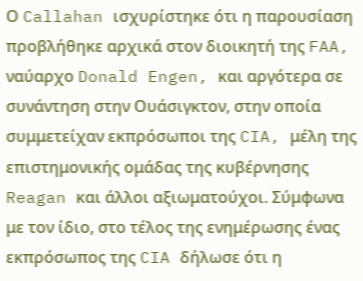Ο Callahan ισχυρίστηκε ότι η παρουσίαση προβλήθηκε αρχικά στον διοικητή της FAA, ναύαρχο Donald Engen, και αργότερα σε συνάντηση στην Ουάσιγκτον, στην οποία συμμετείχαν εκπρόσωποι της CIA, μέλη της επιστημονικής ομάδας της κυβέρνησης Reagan και άλλοι αξιωματούχοι. Σύμφωνα με τον ίδιο, στο τέλος της ενημέρωσης ένας εκπρόσωπος της CIA δήλωσε ότι η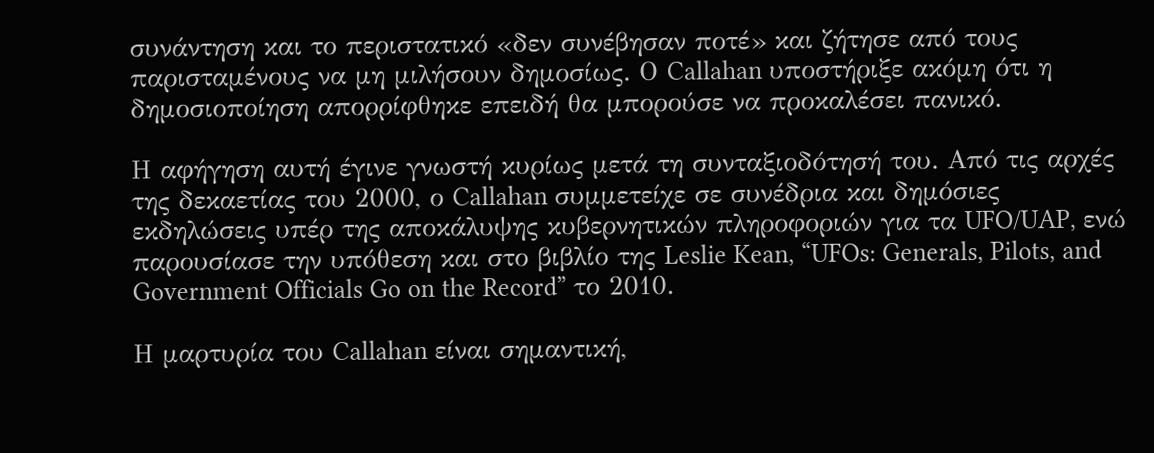συνάντηση και το περιστατικό «δεν συνέβησαν ποτέ» και ζήτησε από τους παρισταμένους να μη μιλήσουν δημοσίως. Ο Callahan υποστήριξε ακόμη ότι η δημοσιοποίηση απορρίφθηκε επειδή θα μπορούσε να προκαλέσει πανικό.

Η αφήγηση αυτή έγινε γνωστή κυρίως μετά τη συνταξιοδότησή του. Από τις αρχές της δεκαετίας του 2000, ο Callahan συμμετείχε σε συνέδρια και δημόσιες εκδηλώσεις υπέρ της αποκάλυψης κυβερνητικών πληροφοριών για τα UFO/UAP, ενώ παρουσίασε την υπόθεση και στο βιβλίο της Leslie Kean, “UFOs: Generals, Pilots, and Government Officials Go on the Record” το 2010.

Η μαρτυρία του Callahan είναι σημαντική,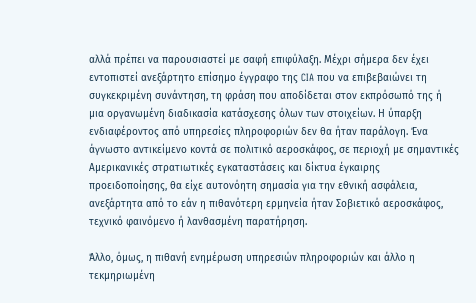αλλά πρέπει να παρουσιαστεί με σαφή επιφύλαξη. Μέχρι σήμερα δεν έχει εντοπιστεί ανεξάρτητο επίσημο έγγραφο της CIA που να επιβεβαιώνει τη συγκεκριμένη συνάντηση, τη φράση που αποδίδεται στον εκπρόσωπό της ή μια οργανωμένη διαδικασία κατάσχεσης όλων των στοιχείων. Η ύπαρξη ενδιαφέροντος από υπηρεσίες πληροφοριών δεν θα ήταν παράλογη. Ένα άγνωστο αντικείμενο κοντά σε πολιτικό αεροσκάφος, σε περιοχή με σημαντικές Αμερικανικές στρατιωτικές εγκαταστάσεις και δίκτυα έγκαιρης προειδοποίησης, θα είχε αυτονόητη σημασία για την εθνική ασφάλεια, ανεξάρτητα από το εάν η πιθανότερη ερμηνεία ήταν Σοβιετικό αεροσκάφος, τεχνικό φαινόμενο ή λανθασμένη παρατήρηση.

Άλλο, όμως, η πιθανή ενημέρωση υπηρεσιών πληροφοριών και άλλο η τεκμηριωμένη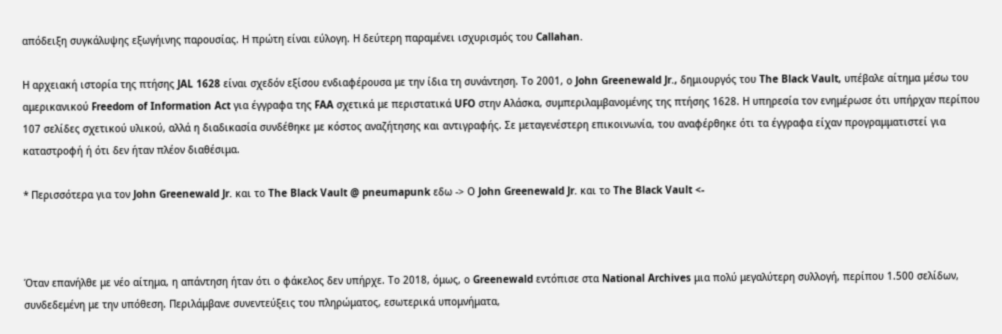απόδειξη συγκάλυψης εξωγήινης παρουσίας. Η πρώτη είναι εύλογη. Η δεύτερη παραμένει ισχυρισμός του Callahan.

Η αρχειακή ιστορία της πτήσης JAL 1628 είναι σχεδόν εξίσου ενδιαφέρουσα με την ίδια τη συνάντηση. Το 2001, ο John Greenewald Jr., δημιουργός του The Black Vault, υπέβαλε αίτημα μέσω του αμερικανικού Freedom of Information Act για έγγραφα της FAA σχετικά με περιστατικά UFO στην Αλάσκα, συμπεριλαμβανομένης της πτήσης 1628. Η υπηρεσία τον ενημέρωσε ότι υπήρχαν περίπου 107 σελίδες σχετικού υλικού, αλλά η διαδικασία συνδέθηκε με κόστος αναζήτησης και αντιγραφής. Σε μεταγενέστερη επικοινωνία, του αναφέρθηκε ότι τα έγγραφα είχαν προγραμματιστεί για καταστροφή ή ότι δεν ήταν πλέον διαθέσιμα.

* Περισσότερα για τον John Greenewald Jr. και το The Black Vault @ pneumapunk εδω -> Ο John Greenewald Jr. και το The Black Vault <-



Όταν επανήλθε με νέο αίτημα, η απάντηση ήταν ότι ο φάκελος δεν υπήρχε. Το 2018, όμως, ο Greenewald εντόπισε στα National Archives μια πολύ μεγαλύτερη συλλογή, περίπου 1.500 σελίδων, συνδεδεμένη με την υπόθεση. Περιλάμβανε συνεντεύξεις του πληρώματος, εσωτερικά υπομνήματα,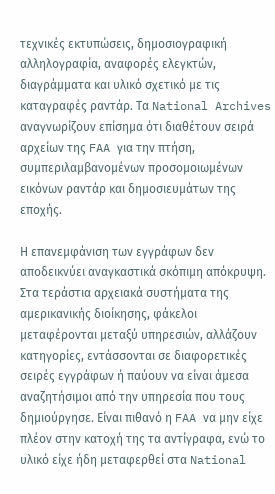τεχνικές εκτυπώσεις, δημοσιογραφική αλληλογραφία, αναφορές ελεγκτών, διαγράμματα και υλικό σχετικό με τις καταγραφές ραντάρ. Τα National Archives αναγνωρίζουν επίσημα ότι διαθέτουν σειρά αρχείων της FAA για την πτήση, συμπεριλαμβανομένων προσομοιωμένων εικόνων ραντάρ και δημοσιευμάτων της εποχής.

Η επανεμφάνιση των εγγράφων δεν αποδεικνύει αναγκαστικά σκόπιμη απόκρυψη. Στα τεράστια αρχειακά συστήματα της αμερικανικής διοίκησης, φάκελοι μεταφέρονται μεταξύ υπηρεσιών, αλλάζουν κατηγορίες, εντάσσονται σε διαφορετικές σειρές εγγράφων ή παύουν να είναι άμεσα αναζητήσιμοι από την υπηρεσία που τους δημιούργησε. Είναι πιθανό η FAA να μην είχε πλέον στην κατοχή της τα αντίγραφα, ενώ το υλικό είχε ήδη μεταφερθεί στα National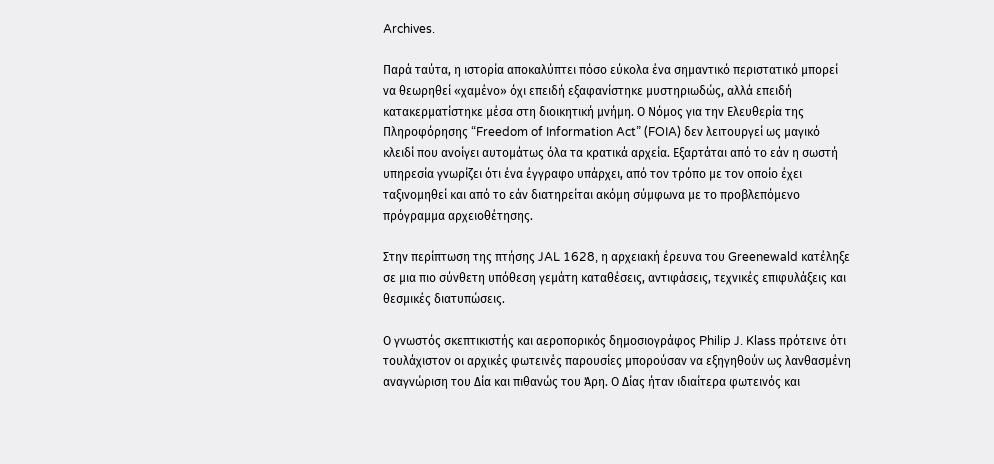Archives.

Παρά ταύτα, η ιστορία αποκαλύπτει πόσο εύκολα ένα σημαντικό περιστατικό μπορεί να θεωρηθεί «χαμένο» όχι επειδή εξαφανίστηκε μυστηριωδώς, αλλά επειδή κατακερματίστηκε μέσα στη διοικητική μνήμη. Ο Νόμος για την Ελευθερία της Πληροφόρησης “Freedom of Information Act” (FOIA) δεν λειτουργεί ως μαγικό κλειδί που ανοίγει αυτομάτως όλα τα κρατικά αρχεία. Εξαρτάται από το εάν η σωστή υπηρεσία γνωρίζει ότι ένα έγγραφο υπάρχει, από τον τρόπο με τον οποίο έχει ταξινομηθεί και από το εάν διατηρείται ακόμη σύμφωνα με το προβλεπόμενο πρόγραμμα αρχειοθέτησης.

Στην περίπτωση της πτήσης JAL 1628, η αρχειακή έρευνα του Greenewald κατέληξε σε μια πιο σύνθετη υπόθεση γεμάτη καταθέσεις, αντιφάσεις, τεχνικές επιφυλάξεις και θεσμικές διατυπώσεις.

Ο γνωστός σκεπτικιστής και αεροπορικός δημοσιογράφος Philip J. Klass πρότεινε ότι τουλάχιστον οι αρχικές φωτεινές παρουσίες μπορούσαν να εξηγηθούν ως λανθασμένη αναγνώριση του Δία και πιθανώς του Άρη. Ο Δίας ήταν ιδιαίτερα φωτεινός και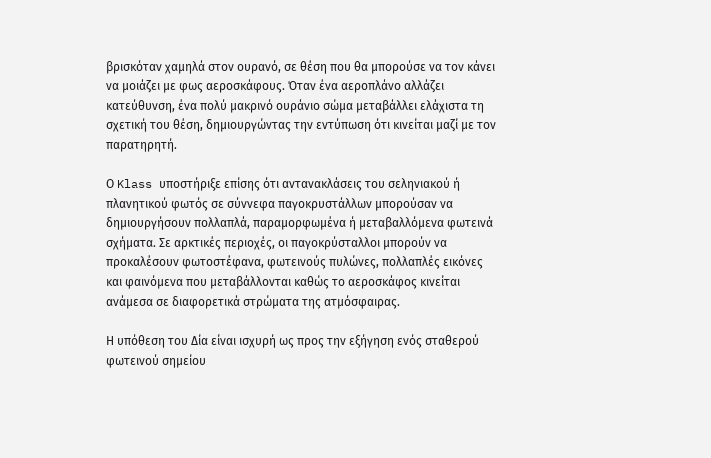βρισκόταν χαμηλά στον ουρανό, σε θέση που θα μπορούσε να τον κάνει να μοιάζει με φως αεροσκάφους. Όταν ένα αεροπλάνο αλλάζει κατεύθυνση, ένα πολύ μακρινό ουράνιο σώμα μεταβάλλει ελάχιστα τη σχετική του θέση, δημιουργώντας την εντύπωση ότι κινείται μαζί με τον παρατηρητή.

Ο Klass υποστήριξε επίσης ότι αντανακλάσεις του σεληνιακού ή πλανητικού φωτός σε σύννεφα παγοκρυστάλλων μπορούσαν να δημιουργήσουν πολλαπλά, παραμορφωμένα ή μεταβαλλόμενα φωτεινά σχήματα. Σε αρκτικές περιοχές, οι παγοκρύσταλλοι μπορούν να προκαλέσουν φωτοστέφανα, φωτεινούς πυλώνες, πολλαπλές εικόνες και φαινόμενα που μεταβάλλονται καθώς το αεροσκάφος κινείται ανάμεσα σε διαφορετικά στρώματα της ατμόσφαιρας.

Η υπόθεση του Δία είναι ισχυρή ως προς την εξήγηση ενός σταθερού φωτεινού σημείου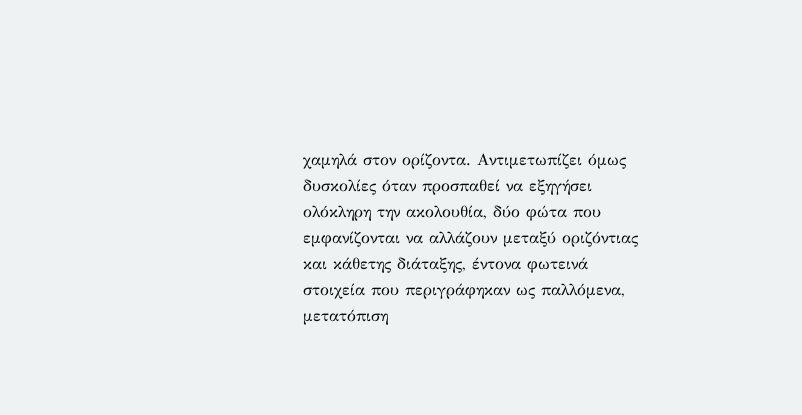χαμηλά στον ορίζοντα. Αντιμετωπίζει όμως δυσκολίες όταν προσπαθεί να εξηγήσει ολόκληρη την ακολουθία, δύο φώτα που εμφανίζονται να αλλάζουν μεταξύ οριζόντιας και κάθετης διάταξης, έντονα φωτεινά στοιχεία που περιγράφηκαν ως παλλόμενα, μετατόπιση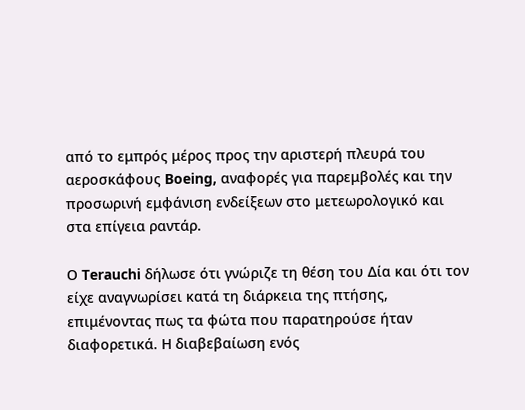από το εμπρός μέρος προς την αριστερή πλευρά του αεροσκάφους Boeing, αναφορές για παρεμβολές και την προσωρινή εμφάνιση ενδείξεων στο μετεωρολογικό και στα επίγεια ραντάρ.

Ο Terauchi δήλωσε ότι γνώριζε τη θέση του Δία και ότι τον είχε αναγνωρίσει κατά τη διάρκεια της πτήσης, επιμένοντας πως τα φώτα που παρατηρούσε ήταν διαφορετικά. Η διαβεβαίωση ενός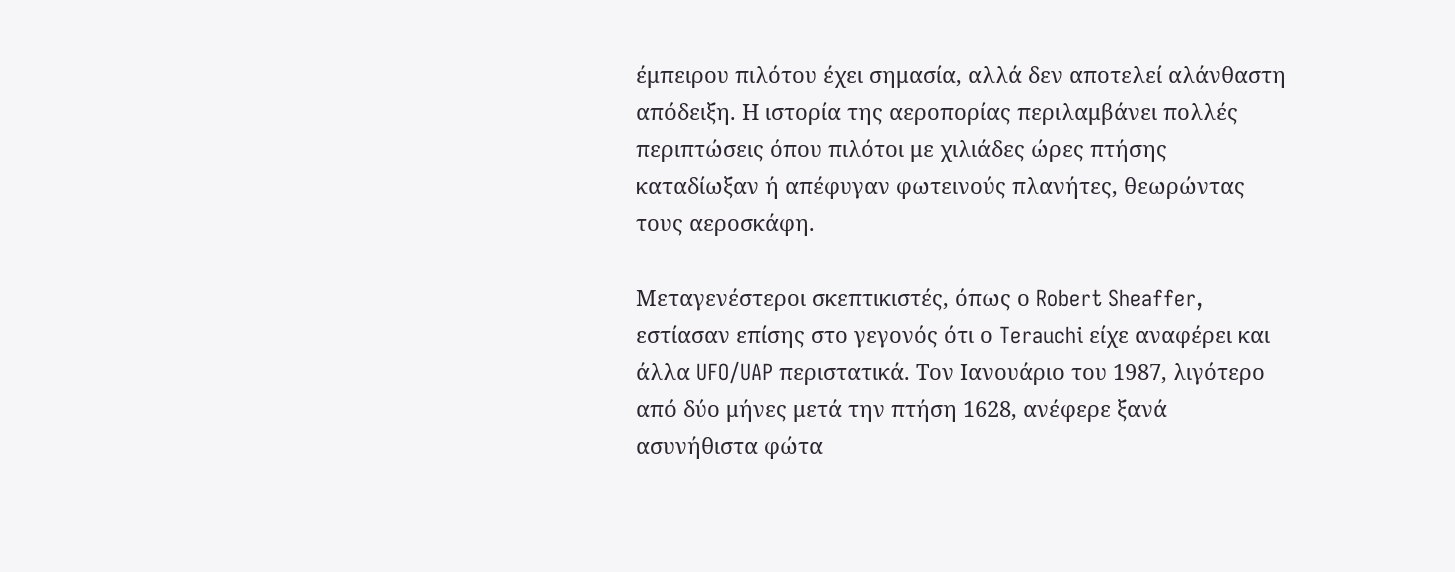έμπειρου πιλότου έχει σημασία, αλλά δεν αποτελεί αλάνθαστη απόδειξη. Η ιστορία της αεροπορίας περιλαμβάνει πολλές περιπτώσεις όπου πιλότοι με χιλιάδες ώρες πτήσης καταδίωξαν ή απέφυγαν φωτεινούς πλανήτες, θεωρώντας τους αεροσκάφη.

Μεταγενέστεροι σκεπτικιστές, όπως ο Robert Sheaffer, εστίασαν επίσης στο γεγονός ότι ο Terauchi είχε αναφέρει και άλλα UFO/UAP περιστατικά. Τον Ιανουάριο του 1987, λιγότερο από δύο μήνες μετά την πτήση 1628, ανέφερε ξανά ασυνήθιστα φώτα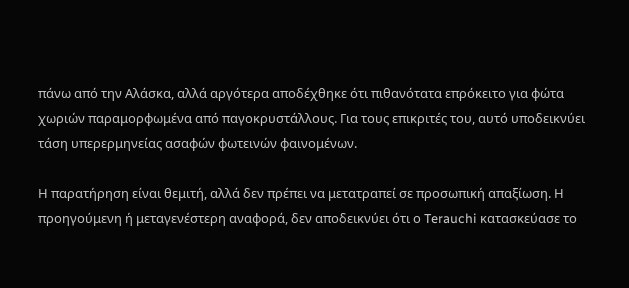πάνω από την Αλάσκα, αλλά αργότερα αποδέχθηκε ότι πιθανότατα επρόκειτο για φώτα χωριών παραμορφωμένα από παγοκρυστάλλους. Για τους επικριτές του, αυτό υποδεικνύει τάση υπερερμηνείας ασαφών φωτεινών φαινομένων.

Η παρατήρηση είναι θεμιτή, αλλά δεν πρέπει να μετατραπεί σε προσωπική απαξίωση. Η προηγούμενη ή μεταγενέστερη αναφορά, δεν αποδεικνύει ότι ο Terauchi κατασκεύασε το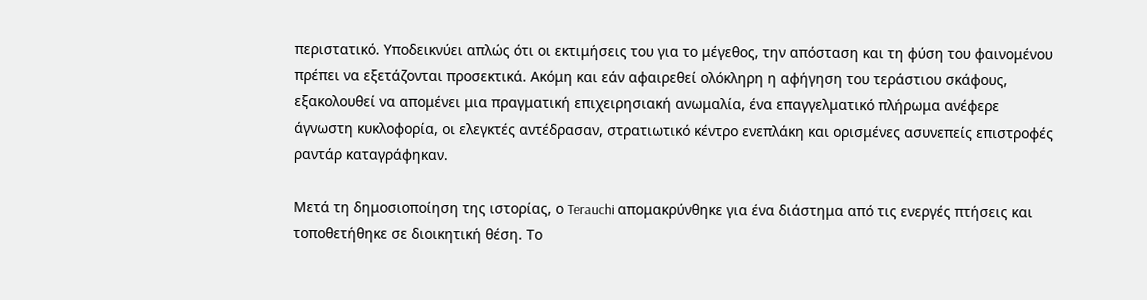περιστατικό. Υποδεικνύει απλώς ότι οι εκτιμήσεις του για το μέγεθος, την απόσταση και τη φύση του φαινομένου πρέπει να εξετάζονται προσεκτικά. Ακόμη και εάν αφαιρεθεί ολόκληρη η αφήγηση του τεράστιου σκάφους, εξακολουθεί να απομένει μια πραγματική επιχειρησιακή ανωμαλία, ένα επαγγελματικό πλήρωμα ανέφερε άγνωστη κυκλοφορία, οι ελεγκτές αντέδρασαν, στρατιωτικό κέντρο ενεπλάκη και ορισμένες ασυνεπείς επιστροφές ραντάρ καταγράφηκαν.

Μετά τη δημοσιοποίηση της ιστορίας, ο Terauchi απομακρύνθηκε για ένα διάστημα από τις ενεργές πτήσεις και τοποθετήθηκε σε διοικητική θέση. Το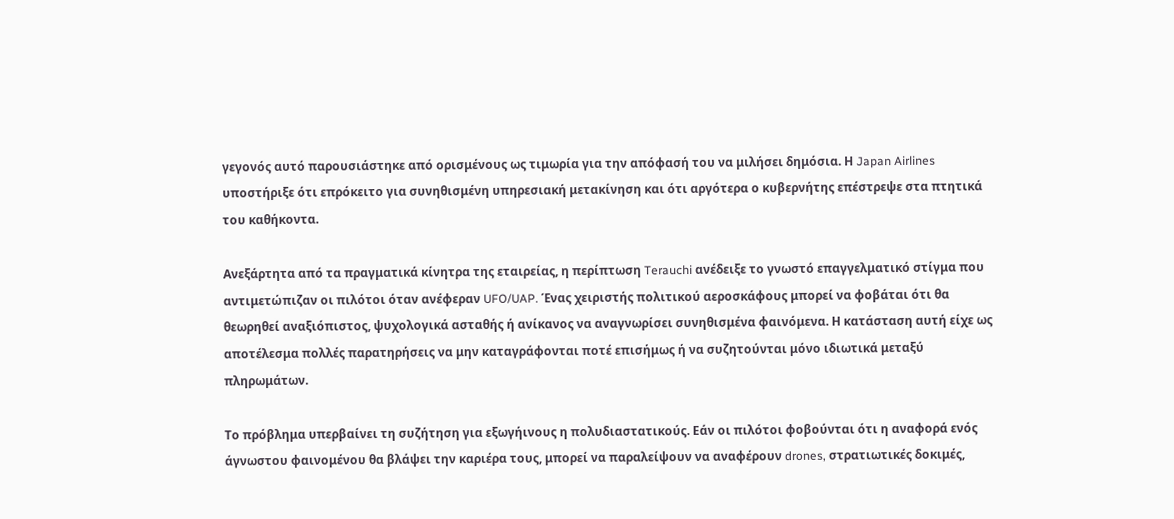γεγονός αυτό παρουσιάστηκε από ορισμένους ως τιμωρία για την απόφασή του να μιλήσει δημόσια. Η Japan Airlines υποστήριξε ότι επρόκειτο για συνηθισμένη υπηρεσιακή μετακίνηση και ότι αργότερα ο κυβερνήτης επέστρεψε στα πτητικά του καθήκοντα.

Ανεξάρτητα από τα πραγματικά κίνητρα της εταιρείας, η περίπτωση Terauchi ανέδειξε το γνωστό επαγγελματικό στίγμα που αντιμετώπιζαν οι πιλότοι όταν ανέφεραν UFO/UAP. Ένας χειριστής πολιτικού αεροσκάφους μπορεί να φοβάται ότι θα θεωρηθεί αναξιόπιστος, ψυχολογικά ασταθής ή ανίκανος να αναγνωρίσει συνηθισμένα φαινόμενα. Η κατάσταση αυτή είχε ως αποτέλεσμα πολλές παρατηρήσεις να μην καταγράφονται ποτέ επισήμως ή να συζητούνται μόνο ιδιωτικά μεταξύ πληρωμάτων.

Το πρόβλημα υπερβαίνει τη συζήτηση για εξωγήινους η πολυδιαστατικούς. Εάν οι πιλότοι φοβούνται ότι η αναφορά ενός άγνωστου φαινομένου θα βλάψει την καριέρα τους, μπορεί να παραλείψουν να αναφέρουν drones, στρατιωτικές δοκιμές,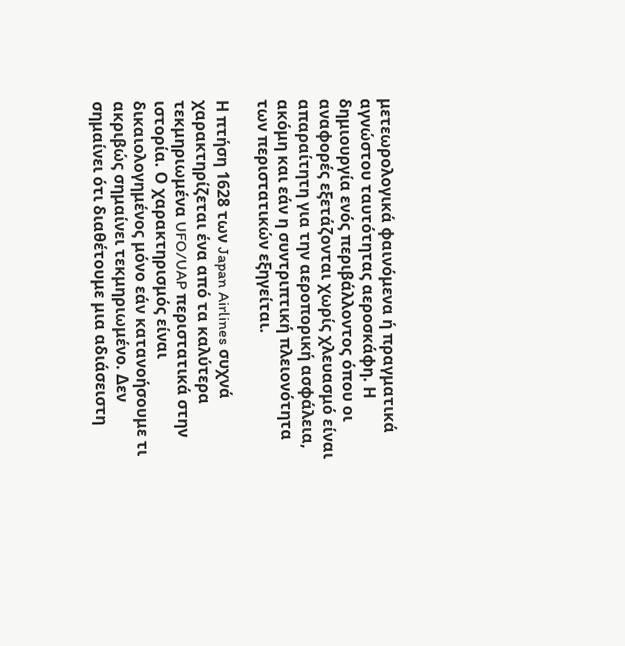μετεωρολογικά φαινόμενα ή πραγματικά αγνώστου ταυτότητας αεροσκάφη. Η δημιουργία ενός περιβάλλοντος όπου οι αναφορές εξετάζονται χωρίς χλευασμό είναι απαραίτητη για την αεροπορική ασφάλεια, ακόμη και εάν η συντριπτική πλειονότητα των περιστατικών εξηγείται.

Η πτήση 1628 των Japan Airlines συχνά χαρακτηρίζεται ένα από τα καλύτερα τεκμηριωμένα UFO/UAP περιστατικά στην ιστορία. Ο χαρακτηρισμός είναι δικαιολογημένος μόνο εάν κατανοήσουμε τι ακριβώς σημαίνει τεκμηριωμένο. Δεν σημαίνει ότι διαθέτουμε μια αδιάσειστη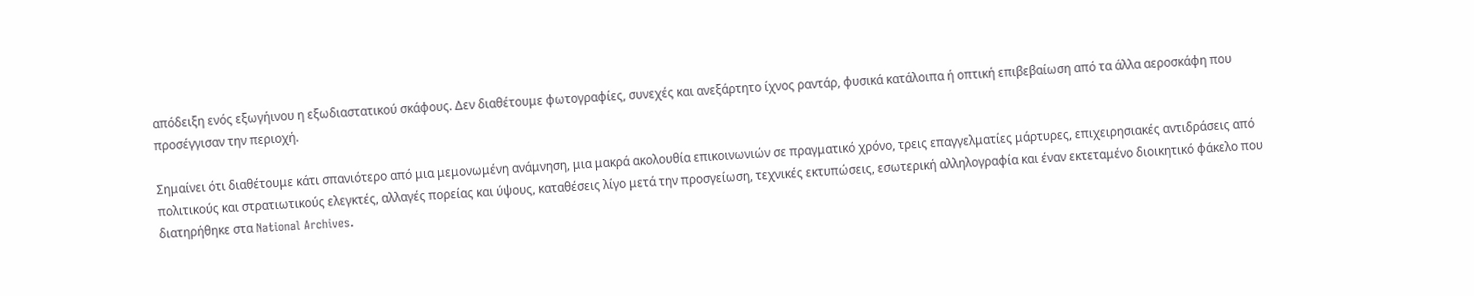απόδειξη ενός εξωγήινου η εξωδιαστατικού σκάφους. Δεν διαθέτουμε φωτογραφίες, συνεχές και ανεξάρτητο ίχνος ραντάρ, φυσικά κατάλοιπα ή οπτική επιβεβαίωση από τα άλλα αεροσκάφη που προσέγγισαν την περιοχή.

Σημαίνει ότι διαθέτουμε κάτι σπανιότερο από μια μεμονωμένη ανάμνηση, μια μακρά ακολουθία επικοινωνιών σε πραγματικό χρόνο, τρεις επαγγελματίες μάρτυρες, επιχειρησιακές αντιδράσεις από πολιτικούς και στρατιωτικούς ελεγκτές, αλλαγές πορείας και ύψους, καταθέσεις λίγο μετά την προσγείωση, τεχνικές εκτυπώσεις, εσωτερική αλληλογραφία και έναν εκτεταμένο διοικητικό φάκελο που διατηρήθηκε στα National Archives.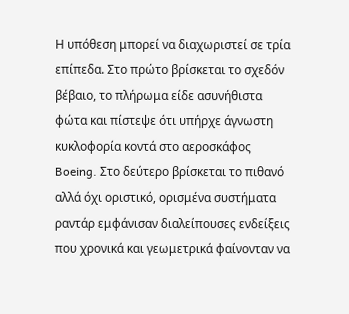Η υπόθεση μπορεί να διαχωριστεί σε τρία επίπεδα. Στο πρώτο βρίσκεται το σχεδόν βέβαιο, το πλήρωμα είδε ασυνήθιστα φώτα και πίστεψε ότι υπήρχε άγνωστη κυκλοφορία κοντά στο αεροσκάφος Boeing. Στο δεύτερο βρίσκεται το πιθανό αλλά όχι οριστικό, ορισμένα συστήματα ραντάρ εμφάνισαν διαλείπουσες ενδείξεις που χρονικά και γεωμετρικά φαίνονταν να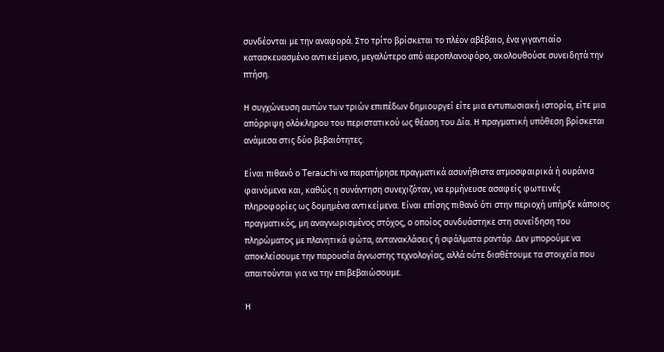συνδέονται με την αναφορά. Στο τρίτο βρίσκεται το πλέον αβέβαιο, ένα γιγαντιαίο κατασκευασμένο αντικείμενο, μεγαλύτερο από αεροπλανοφόρο, ακολουθούσε συνειδητά την πτήση.

Η συγχώνευση αυτών των τριών επιπέδων δημιουργεί είτε μια εντυπωσιακή ιστορία, είτε μια απόρριψη ολόκληρου του περιστατικού ως θέαση του Δία. Η πραγματική υπόθεση βρίσκεται ανάμεσα στις δύο βεβαιότητες.

Είναι πιθανό ο Terauchi να παρατήρησε πραγματικά ασυνήθιστα ατμοσφαιρικά ή ουράνια φαινόμενα και, καθώς η συνάντηση συνεχιζόταν, να ερμήνευσε ασαφείς φωτεινές πληροφορίες ως δομημένα αντικείμενα. Είναι επίσης πιθανό ότι στην περιοχή υπήρξε κάποιος πραγματικός, μη αναγνωρισμένος στόχος, ο οποίος συνδυάστηκε στη συνείδηση του πληρώματος με πλανητικά φώτα, αντανακλάσεις ή σφάλματα ραντάρ. Δεν μπορούμε να αποκλείσουμε την παρουσία άγνωστης τεχνολογίας, αλλά ούτε διαθέτουμε τα στοιχεία που απαιτούνται για να την επιβεβαιώσουμε.

Η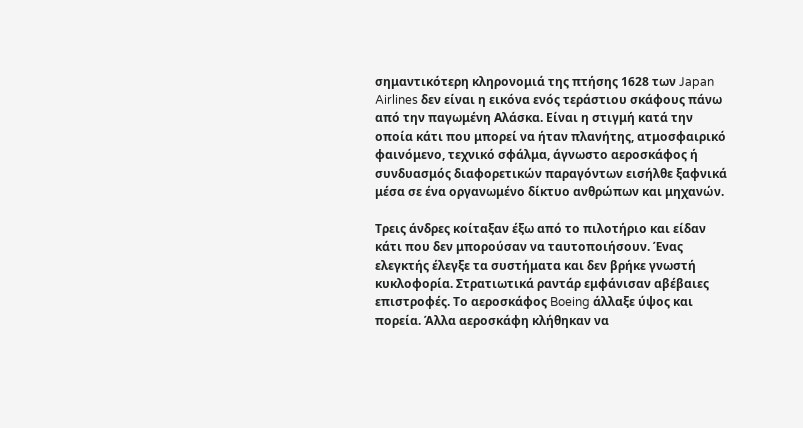σημαντικότερη κληρονομιά της πτήσης 1628 των Japan Airlines δεν είναι η εικόνα ενός τεράστιου σκάφους πάνω από την παγωμένη Αλάσκα. Είναι η στιγμή κατά την οποία κάτι που μπορεί να ήταν πλανήτης, ατμοσφαιρικό φαινόμενο, τεχνικό σφάλμα, άγνωστο αεροσκάφος ή συνδυασμός διαφορετικών παραγόντων εισήλθε ξαφνικά μέσα σε ένα οργανωμένο δίκτυο ανθρώπων και μηχανών.

Τρεις άνδρες κοίταξαν έξω από το πιλοτήριο και είδαν κάτι που δεν μπορούσαν να ταυτοποιήσουν. Ένας ελεγκτής έλεγξε τα συστήματα και δεν βρήκε γνωστή κυκλοφορία. Στρατιωτικά ραντάρ εμφάνισαν αβέβαιες επιστροφές. Το αεροσκάφος Boeing άλλαξε ύψος και πορεία. Άλλα αεροσκάφη κλήθηκαν να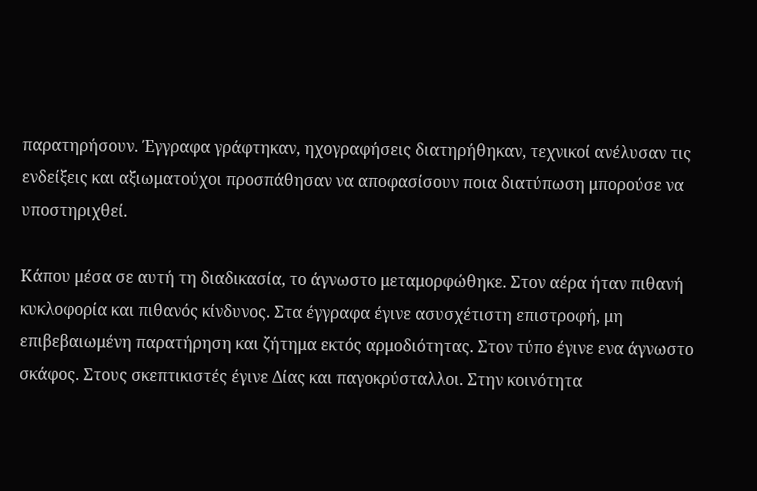παρατηρήσουν. Έγγραφα γράφτηκαν, ηχογραφήσεις διατηρήθηκαν, τεχνικοί ανέλυσαν τις ενδείξεις και αξιωματούχοι προσπάθησαν να αποφασίσουν ποια διατύπωση μπορούσε να υποστηριχθεί.

Κάπου μέσα σε αυτή τη διαδικασία, το άγνωστο μεταμορφώθηκε. Στον αέρα ήταν πιθανή κυκλοφορία και πιθανός κίνδυνος. Στα έγγραφα έγινε ασυσχέτιστη επιστροφή, μη επιβεβαιωμένη παρατήρηση και ζήτημα εκτός αρμοδιότητας. Στον τύπο έγινε ενα άγνωστο σκάφος. Στους σκεπτικιστές έγινε Δίας και παγοκρύσταλλοι. Στην κοινότητα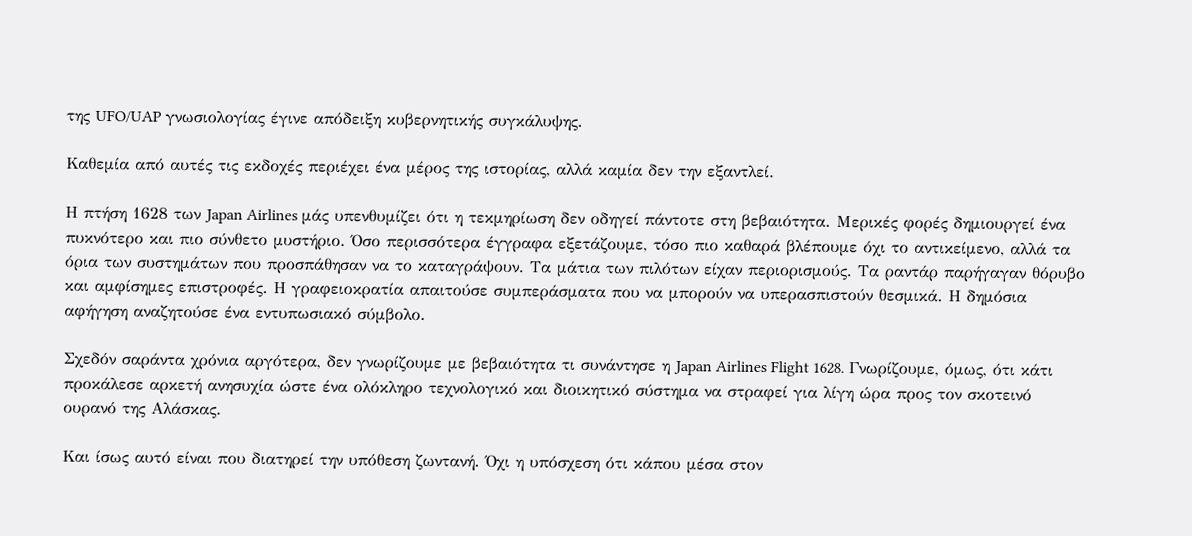της UFO/UAP γνωσιολογίας έγινε απόδειξη κυβερνητικής συγκάλυψης.

Καθεμία από αυτές τις εκδοχές περιέχει ένα μέρος της ιστορίας, αλλά καμία δεν την εξαντλεί.

Η πτήση 1628 των Japan Airlines μάς υπενθυμίζει ότι η τεκμηρίωση δεν οδηγεί πάντοτε στη βεβαιότητα. Μερικές φορές δημιουργεί ένα πυκνότερο και πιο σύνθετο μυστήριο. Όσο περισσότερα έγγραφα εξετάζουμε, τόσο πιο καθαρά βλέπουμε όχι το αντικείμενο, αλλά τα όρια των συστημάτων που προσπάθησαν να το καταγράψουν. Τα μάτια των πιλότων είχαν περιορισμούς. Τα ραντάρ παρήγαγαν θόρυβο και αμφίσημες επιστροφές. Η γραφειοκρατία απαιτούσε συμπεράσματα που να μπορούν να υπερασπιστούν θεσμικά. Η δημόσια αφήγηση αναζητούσε ένα εντυπωσιακό σύμβολο.

Σχεδόν σαράντα χρόνια αργότερα, δεν γνωρίζουμε με βεβαιότητα τι συνάντησε η Japan Airlines Flight 1628. Γνωρίζουμε, όμως, ότι κάτι προκάλεσε αρκετή ανησυχία ώστε ένα ολόκληρο τεχνολογικό και διοικητικό σύστημα να στραφεί για λίγη ώρα προς τον σκοτεινό ουρανό της Αλάσκας.

Και ίσως αυτό είναι που διατηρεί την υπόθεση ζωντανή. Όχι η υπόσχεση ότι κάπου μέσα στον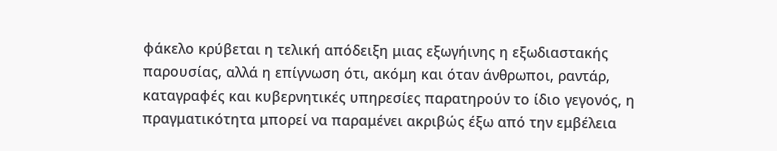φάκελο κρύβεται η τελική απόδειξη μιας εξωγήινης η εξωδιαστακής παρουσίας, αλλά η επίγνωση ότι, ακόμη και όταν άνθρωποι, ραντάρ, καταγραφές και κυβερνητικές υπηρεσίες παρατηρούν το ίδιο γεγονός, η πραγματικότητα μπορεί να παραμένει ακριβώς έξω από την εμβέλεια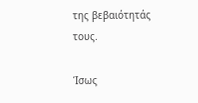της βεβαιότητάς τους.

Ίσως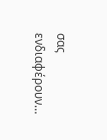σας ενδιαφέρουν…